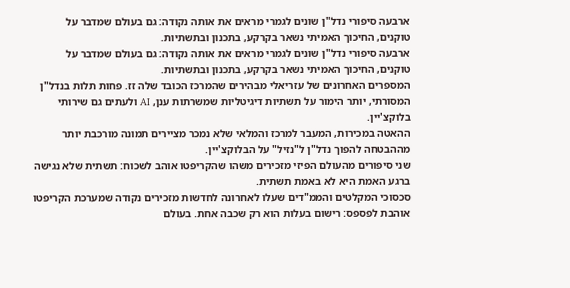ארבעה סיפורי נדל"ן שונים לגמרי מראים את אותה נקודה: גם בעולם שמדבר על טוקנים, החיכוך האמיתי נשאר בקרקע, בתכנון ובתשתיות.
ארבעה סיפורי נדל"ן שונים לגמרי מראים את אותה נקודה: גם בעולם שמדבר על טוקנים, החיכוך האמיתי נשאר בקרקע, בתכנון ובתשתיות.
המספרים האחרונים של עזריאלי מבהירים שהמרכז הכובד שלה זז. פחות תלות בנדל"ן המסורתי, יותר הימור על תשתיות דיגיטליות שמשרתות ענן, AI ולעתים גם שירותי בלוקצ'יין.
ההאטה במכירות, המעבר למרכז והמלאי שלא נמכר מציירים תמונה מורכבת יותר מההבטחה להפוך נדל"ן ל"נזיל" על הבלוקצ'יין.
שני סיפורים מהעולם הפיזי מזכירים משהו שהקריפטו אוהב לשכוח: תשתית שלא נגישה ברגע האמת היא לא באמת תשתית.
סכסוכי המקלטים והממ"דים שעלו לאחרונה לחדשות מזכירים נקודה שמערכת הקריפטו אוהבת לפספס: רישום בעלות הוא רק שכבה אחת. בעולם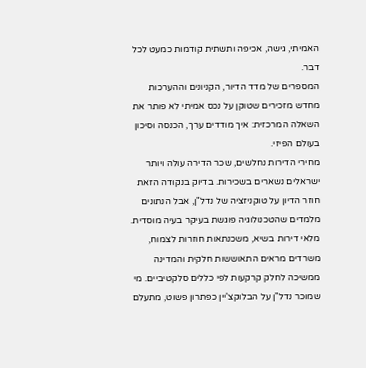האמיתי, גישה, אכיפה ותשתית קודמות כמעט לכל דבר.
המספרים של מדד הדיור, הקניונים וההערכות מחדש מזכירים שטוקן על נכס אמיתי לא פותר את השאלה המרכזית: איך מודדים ערך, הכנסה וסיכון בעולם הפיזי.
מחירי הדירות נחלשים, שכר הדירה עולה ויותר ישראלים נשארים בשכירות. בדיוק בנקודה הזאת חוזר הדיון על טוקניזציה של נדל"ן, אבל הנתונים מלמדים שהטכנולוגיה פוגשת בעיקר בעיה מוסדית.
מלאי דירות בשיא, משכנתאות חוזרות לצמוח, משרדים מראים התאוששות חלקית והמדינה ממשיכה לחלק קרקעות לפי כללים סלקטיביים. מי שמוכר נדל"ן על הבלוקצ'יין כפתרון פשוט, מתעלם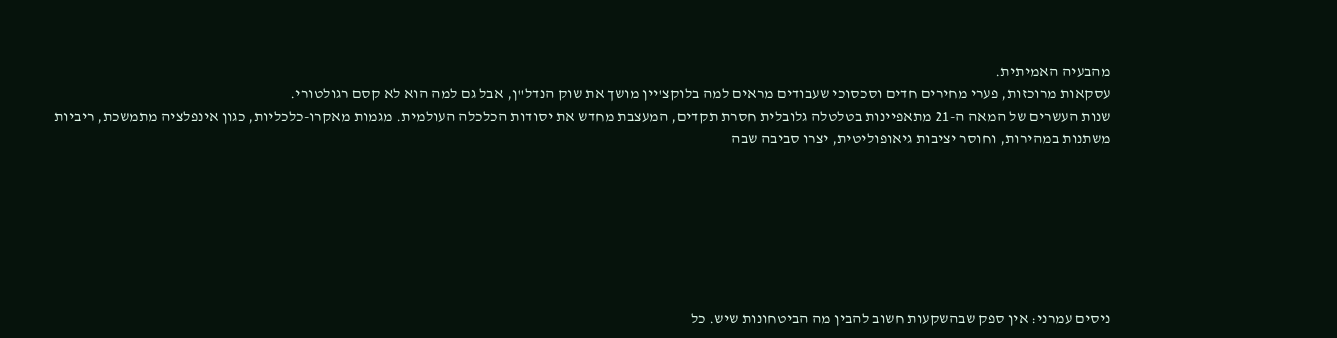מהבעיה האמיתית.
עסקאות מרוכזות, פערי מחירים חדים וסכסוכי שעבודים מראים למה בלוקצ'יין מושך את שוק הנדל"ן, אבל גם למה הוא לא קסם רגולטורי.
שנות העשרים של המאה ה-21 מתאפיינות בטלטלה גלובלית חסרת תקדים, המעצבת מחדש את יסודות הכלכלה העולמית. מגמות מאקרו-כלכליות, כגון אינפלציה מתמשכת, ריביות משתנות במהירות, וחוסר יציבות גיאופוליטית, יצרו סביבה שבה







ניסים עמרני: אין ספק שבהשקעות חשוב להבין מה הביטחונות שיש. כל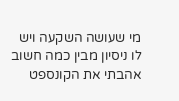מי שעושה השקעה ויש לו ניסיון מבין כמה חשוב אהבתי את הקונספט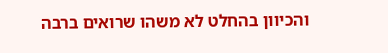והכיוון בהחלט לא משהו שרואים ברבה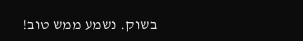בשוק. נשמע ממש טוב!